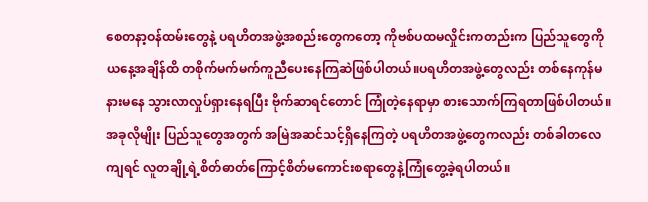စေတနာ့ဝန်ထမ်းတွေနဲ့ ပရဟိတအဖွဲ့အစည်းတွေကတော့ ကိုဗစ်ပထမလှိုင်းကတည်းက ပြည်သူတွေကို ယနေ့အချိန်ထိ တစိုက်မက်မက်ကူညီပေးနေကြဆဲဖြစ်ပါတယ်။ပရဟိတအဖွဲ့တွေလည်း တစ်နေကုန်မနားမနေ သွားလာလှုပ်ရှားနေရပြီး ဗိုက်ဆာရင်တောင် ကြုံတဲ့နေရာမှာ စားသောက်ကြရတာဖြစ်ပါတယ်။အခုလိုမျိုး ပြည်သူတွေအတွက် အမြဲအဆင်သင့်ရှိနေကြတဲ့ ပရဟိတအဖွဲ့တွေကလည်း တစ်ခါတလေကျရင် လူတချို့ရဲ့စိတ်ဓာတ်ကြောင့်စိတ်မကောင်းစရာတွေနဲ့ကြုံတွေ့ခဲ့ရပါတယ်။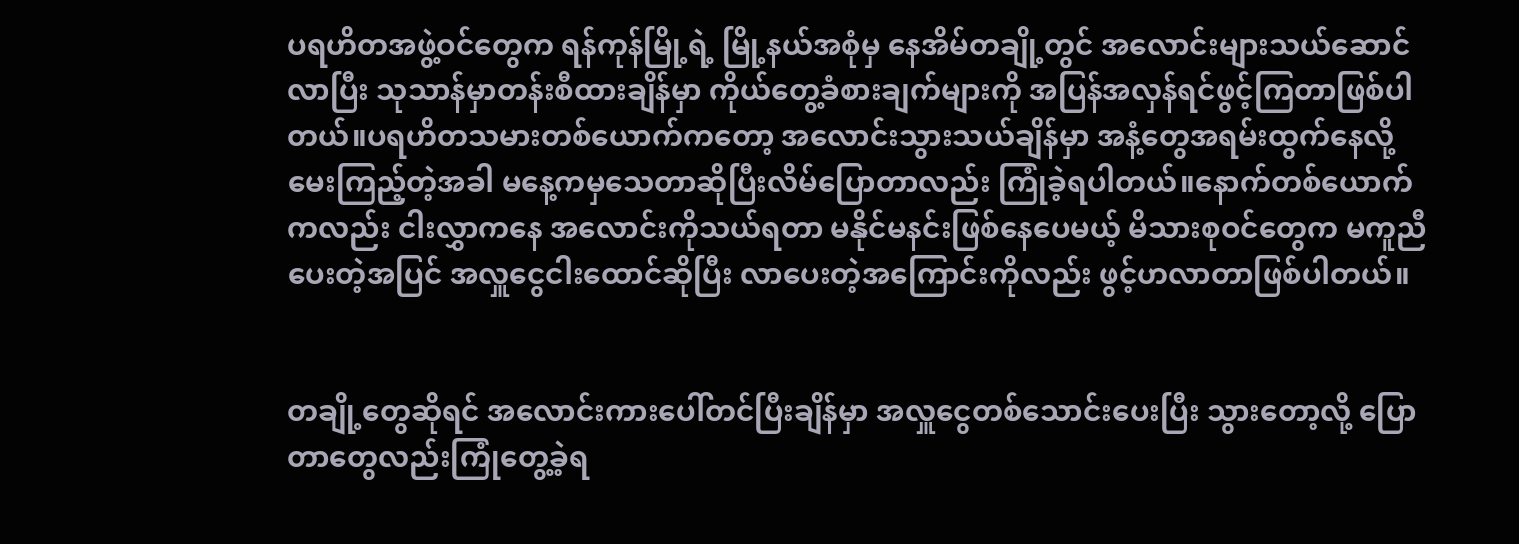ပရဟိတအဖွဲ့ဝင်တွေက ရန်ကုန်မြို့ရဲ့ မြို့နယ်အစုံမှ နေအိမ်တချို့တွင် အလောင်းများသယ်ဆောင်လာပြီး သုသာန်မှာတန်းစီထားချိန်မှာ ကိုယ်တွေ့ခံစားချက်များကို အပြန်အလှန်ရင်ဖွင့်ကြတာဖြစ်ပါတယ်။ပရဟိတသမားတစ်ယောက်ကတော့ အလောင်းသွားသယ်ချိန်မှာ အနံ့တွေအရမ်းထွက်နေလို့ မေးကြည့်တဲ့အခါ မနေ့ကမှသေတာဆိုပြီးလိမ်ပြောတာလည်း ကြုံခဲ့ရပါတယ်။နောက်တစ်ယောက်ကလည်း ငါးလွှာကနေ အလောင်းကိုသယ်ရတာ မနိုင်မနင်းဖြစ်နေပေမယ့် မိသားစုဝင်တွေက မကူညီပေးတဲ့အပြင် အလှူငွေငါးထောင်ဆိုပြီး လာပေးတဲ့အကြောင်းကိုလည်း ဖွင့်ဟလာတာဖြစ်ပါတယ်။


တချို့တွေဆိုရင် အလောင်းကားပေါ်တင်ပြီးချိန်မှာ အလှူငွေတစ်သောင်းပေးပြီး သွားတော့လို့ ပြောတာတွေလည်းကြုံတွေ့ခဲ့ရ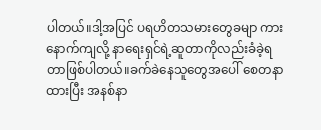ပါတယ်။ဒါ့အပြင် ပရဟိတသမားတွေခမျာ ကားနောက်ကျလို့ နာရေးရှင်ရဲ့ဆူတာကိုလည်းခံခဲ့ရတာဖြစ်ပါတယ်။ခက်ခဲနေသူတွေအပေါ် စေတနာထားပြီး အနစ်နာ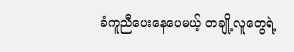ခံကူညီပေးနေပေမယ့် တချို့လူတွေရဲ့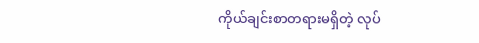ကိုယ်ချင်းစာတရားမရှိတဲ့ လုပ်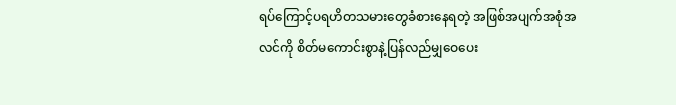ရပ်ကြောင့်ပရဟိတသမားတွေခံစားနေရတဲ့ အဖြစ်အပျက်အစုံအလင်ကို စိတ်မကောင်းစွာနဲ့ပြန်လည်မျှဝေပေး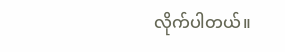လိုက်ပါတယ်။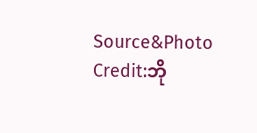Source&Photo Credit:ဘို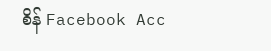စိန် Facebook Acc